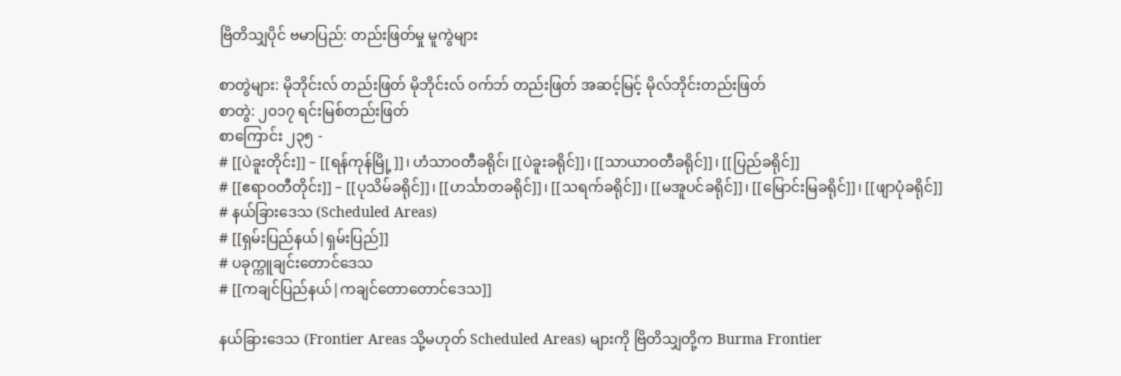ဗြိတိသျှပိုင် ဗမာပြည်: တည်းဖြတ်မှု မူကွဲများ

စာတွဲများ: မိုဘိုင်းလ် တည်းဖြတ် မိုဘိုင်းလ် ဝက်ဘ် တည်းဖြတ် အဆင့်မြင့် မိုလ်ဘိုင်းတည်းဖြတ်
စာတွဲ: ၂၀၁၇ ရင်းမြစ်တည်းဖြတ်
စာကြောင်း ၂၃၅ -
# [[ပဲခူးတိုင်း]] – [[ရန်ကုန်မြို့]]၊ ဟံသာဝတီခရိုင်၊ [[ပဲခူးခရိုင်]]၊ [[သာယာဝတီခရိုင်]]၊ [[ပြည်ခရိုင်]]
# [[ဧရာဝတီတိုင်း]] – [[ပုသိမ်ခရိုင်]]၊ [[ဟင်္သာတခရိုင်]]၊ [[သရက်ခရိုင်]]၊ [[မအူပင်ခရိုင်]]၊ [[မြောင်းမြခရိုင်]]၊ [[ဖျာပုံခရိုင်]]
# နယ်ခြားဒေသ (Scheduled Areas)
# [[ရှမ်းပြည်နယ်|ရှမ်းပြည်]]
# ပခုက္ကူချင်းတောင်ဒေသ
# [[ကချင်ပြည်နယ်|ကချင်တောတောင်ဒေသ]]

နယ်ခြားဒေသ (Frontier Areas သို့မဟုတ် Scheduled Areas) များကို ဗြိတိသျှတို့က Burma Frontier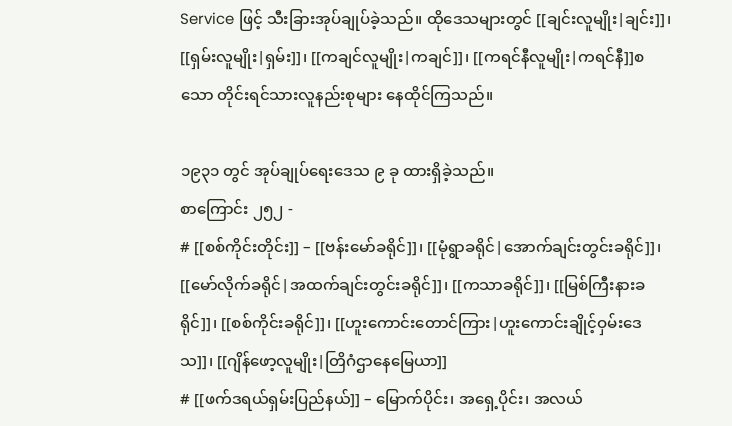Service ဖြင့် သီးခြားအုပ်ချုပ်ခဲ့သည်။ ထိုဒေသများတွင် [[ချင်းလူမျိုး|ချင်း]]၊ [[ရှမ်းလူမျိုး|ရှမ်း]]၊ [[ကချင်လူမျိုး|ကချင်]]၊ [[ကရင်နီလူမျိုး|ကရင်နီ]]စသော တိုင်းရင်သားလူနည်းစုများ နေထိုင်ကြသည်။

၁၉၃၁ တွင် အုပ်ချုပ်ရေးဒေသ ၉ ခု ထားရှိခဲ့သည်။
စာကြောင်း ၂၅၂ -
# [[စစ်ကိုင်းတိုင်း]] – [[ဗန်းမော်ခရိုင်]]၊ [[မုံရွာခရိုင်|အောက်ချင်းတွင်းခရိုင်]]၊ [[မော်လိုက်ခရိုင်|အထက်ချင်းတွင်းခရိုင်]]၊ [[ကသာခရိုင်]]၊ [[မြစ်ကြီးနားခရိုင်]]၊ [[စစ်ကိုင်းခရိုင်]]၊ [[ဟူးကောင်းတောင်ကြား|ဟူးကောင်းချိုင့်ဝှမ်းဒေသ]]၊ [[ဂျိန်ဖော့လူမျိုး|တြိဂံဌာနေမြေယာ]]
# [[ဖက်ဒရယ်ရှမ်းပြည်နယ်]] – မြောက်ပိုင်း၊ အရှေ့ပိုင်း၊ အလယ်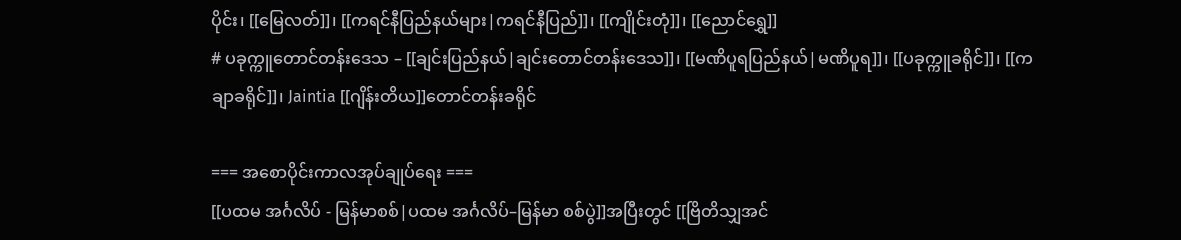ပိုင်း၊ [[မြေလတ်]]၊ [[ကရင်နီပြည်နယ်များ|ကရင်နီပြည်]]၊ [[ကျိုင်းတုံ]]၊ [[ညောင်ရွှေ]]
# ပခုက္ကူ‌တောင်တန်းဒေသ – [[ချင်းပြည်နယ်|ချင်းတောင်တန်းဒေသ]]၊ [[မဏိပူရပြည်နယ်|မဏိပူရ]]၊ [[ပခုက္ကူခရိုင်]]၊ [[ကချာခရိုင်]]၊ Jaintia [[ဂျိန်းတိယ]]တောင်တန်းခရိုင်

=== အစောပိုင်းကာလအုပ်ချုပ်ရေး ===
[[ပထမ အင်္ဂလိပ် - မြန်မာစစ်|ပထမ အင်္ဂလိပ်–မြန်မာ စစ်ပွဲ]]အပြီးတွင် [[ဗြိတိသျှအင်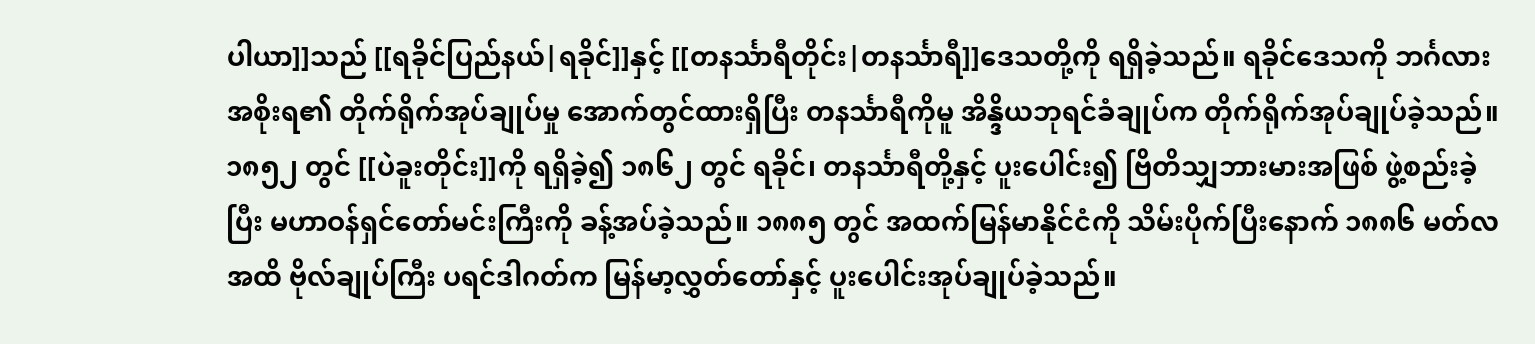ပါယာ]]သည် [[ရခိုင်ပြည်နယ်|ရခိုင်]]နှင့် [[တနင်္သာရီတိုင်း|တနင်္သာရီ]]ဒေသတို့ကို ရရှိခဲ့သည်။ ရခိုင်ဒေသကို ဘင်္ဂလားအစိုးရ၏ တိုက်ရိုက်အုပ်ချုပ်မှု အောက်တွင်ထားရှိပြီး တနင်္သာရီကိုမူ အိန္ဒိယဘုရင်ခံချုပ်က တိုက်ရိုက်အုပ်ချုပ်ခဲ့သည်။ ၁၈၅၂ တွင် [[ပဲခူးတိုင်း]]ကို ရရှိခဲ့၍ ၁၈၆၂ တွင် ရခိုင်၊ တနင်္သာရီတို့နှင့် ပူးပေါင်း၍ ဗြိတိသျှဘားမားအဖြစ် ဖွဲ့စည်းခဲ့ပြီး မဟာဝန်ရှင်တော်မင်းကြီးကို ခန့်အပ်ခဲ့သည်။ ၁၈၈၅ တွင် အထက်မြန်မာနိုင်ငံကို သိမ်းပိုက်ပြီးနောက် ၁၈၈၆ မတ်လအထိ ဗိုလ်ချုပ်ကြီး ပရင်ဒါဂတ်က မြန်မာ့လွှတ်တော်နှင့် ပူးပေါင်းအုပ်ချုပ်ခဲ့သည်။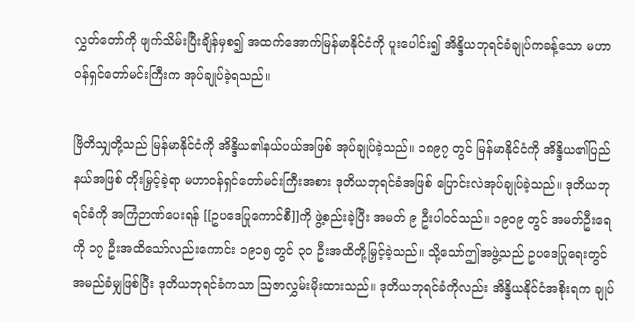လွှတ်တော်ကို ဖျက်သိမ်းပြီးချိန်မှစ၍ အထက်အောက်မြန်မာနိုင်ငံကို ပူးပေါင်း၍ အိန္ဒိယဘုရင်ခံချုပ်ကခန့်သော မဟာဝန်ရှင်တော်မင်းကြီးက အုပ်ချုပ်ခဲ့ရသည်။

ဗြိတိသျှတို့သည် မြန်မာနိုင်ငံကို အိန္ဒိယ၏နယ်ပယ်အဖြစ် အုပ်ချုပ်ခဲ့သည်။ ၁၈၉၇ တွင် မြန်မာနိုင်ငံကို အိန္ဒိယ၏ပြည်နယ်အဖြစ် တိုးမြှင့်ခဲ့ရာ မဟာဝန်ရှင်တော်မင်းကြီးအစား ဒုတိယဘုရင်ခံအဖြစ် ပြောင်းလဲအုပ်ချုပ်ခဲ့သည်။ ဒုတိယဘုရင်ခံကို အကြံဉာဏ်ပေးရန် [[ဥပဒေပြုကောင်စီ]]ကို ဖွဲ့စည်းခဲ့ပြီး အမတ် ၉ ဦးပါဝင်သည်။ ၁၉၀၉ တွင် အမတ်ဦးရေကို ၁၇ ဦးအထိသော်လည်းကောင်း ၁၉၁၅ တွင် ၃၀ ဦးအထိတို့မြှင့်ခဲ့သည်။ သို့သော်ဤအဖွဲ့သည် ဥပဒေပြုရေးတွင် အမည်ခံမျှဖြစ်ပြီး ဒုတိယဘုရင်ခံကသာ ဩဇာလွှမ်းမိုးထားသည်။ ဒုတိယဘုရင်ခံကိုလည်း အိန္ဒိယနိုင်ငံအစိုးရက ချုပ်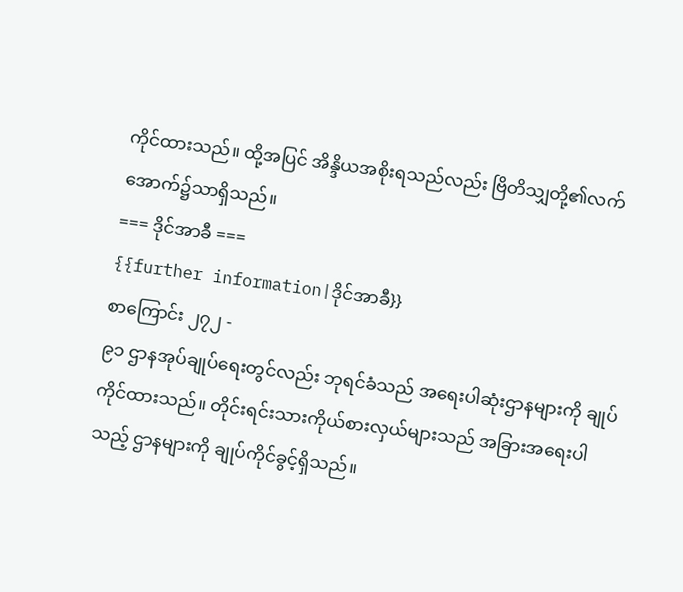ကိုင်ထားသည်။ ထို့အပြင် အိန္ဒိယအစိုးရသည်လည်း ဗြိတိသျှတို့၏လက်အောက်၌သာရှိသည်။
=== ဒိုင်အာခီ ===
{{further information|ဒိုင်အာခီ}}
စာကြောင်း ၂၇၂ -
၉၁ ဌာနအုပ်ချုပ်ရေးတွင်လည်း ဘုရင်ခံသည် အရေးပါဆုံးဌာနများကို ချုပ်ကိုင်ထားသည်။ တိုင်းရင်းသားကိုယ်စားလှယ်များသည် အခြားအရေးပါသည့် ဌာနများကို ချုပ်ကိုင်ခွင့်ရှိသည်။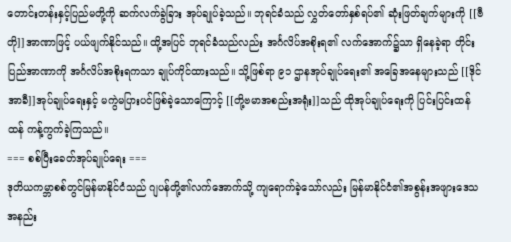တောင်းတန်းနှင့်ပြည်မတို့ကို ဆက်လက်ခွဲခြား အုပ်ချုပ်ခဲ့သည်။ ဘုရင်ခံသည် လွှတ်တော်နှစ်ရပ်၏ ဆုံးဖြတ်ချက်များကို [[ဗီတို]]အာဏာဖြင့် ပယ်ဖျက်နိုင်သည်။ ထို့အပြင် ဘုရင်ခံသည်လည်း အင်္ဂလိပ်အစိုးရ၏ လက်အောက်‌‌၌သာ ရှိနေခဲ့ရာ တိုင်းပြည်အာဏာကို အင်္ဂလိပ်အစိုးရကသာ ချုပ်ကိုင်ထားသည်။ သို့ဖြစ်ရာ ၉၁ ဌာနအုပ်ချုပ်ရေး၏ အခြေအနေများသည် [[ဒိုင်အာခီ]]အုပ်ချုပ်ရေးနှင့် မကွဲမပြားပင်ဖြစ်ခဲ့သောကြောင့် [[တို့ဗမာအစည်းအရုံး]]သည် ထိုအုပ်ချုပ်ရေးကို ပြင်းပြင်းထန်ထန် ကန့်ကွက်ခဲ့ကြသည်။
=== စစ်ပြီးခေတ်အုပ်ချုပ်ရေး ===
ဒုတိယကမ္ဘာစစ်တွင်မြန်မာနိုင်ငံသည် ဂျပန်တို့၏လက်အောက်သို့ ကျရောက်ခဲ့သော်လည်း မြန်မာနိုင်ငံ၏အစွန်းအဖျားဒေသ အနည်း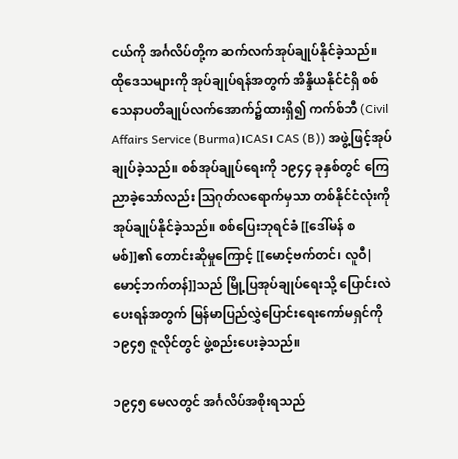ငယ်ကို အင်္ဂလိပ်တို့က ဆက်လက်အုပ်ချုပ်နိုင်ခဲ့သည်။ ထိုဒေသများကို အုပ်ချုပ်ရန်အတွက် အိန္ဒိယနိုင်ငံရှိ စစ်သေနာပတိချုပ်လက်အောက်၌ထားရှိ၍ ကက်စ်ဘီ (Civil Affairs Service (Burma)၊CAS၊ CAS (B)) အဖွဲ့ဖြင့်အုပ်ချုပ်ခဲ့သည်။ စစ်အုပ်ချုပ်ရေးကို ၁၉၄၄ ခုနှစ်တွင် ကြေညာခဲ့သော်လည်း ဩဂုတ်လရောက်မှသာ တစ်နိုင်ငံလုံးကိုအုပ်ချုပ်နိုင်ခဲ့သည်။ စစ်ပြေးဘုရင်ခံ [[ဒေါ်မန် စမစ်]]၏ တောင်းဆိုမှုကြောင့် [[မောင့်ဗက်တင်၊ လူဝီ|မောင့်ဘက်တန်]]သည် မြို့ပြအုပ်ချုပ်ရေးသို့ ပြောင်းလဲပေးရန်အတွက် မြန်မာပြည်လွှဲပြောင်းရေးကော်မရှင်ကို ၁၉၄၅ ဇူလိုင်တွင် ဖွဲ့စည်းပေးခဲ့သည်။

၁၉၄၅ မေလတွင် အင်္ဂလိပ်အစိုးရသည်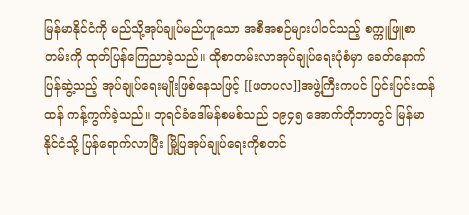မြန်မာနိုင်ငံကို မည်သို့အုပ်ချုပ်မည်ဟူသော အစီအစဉ်များပါဝင်သည့် စက္ကူဖြူစာတမ်းကို ထုတ်ပြန်ကြေညာခဲ့သည်။ ထိုစာတမ်းလာအုပ်ချုပ်ရေးပုံစံမှာ ခေတ်နောက်ပြန်ဆွဲ့သည့် အုပ်ချုပ်ရေးမျိုးဖြစ်နေသဖြင့် [[ဖတပလ]]အဖွဲ့ကြီးကပင် ပြင်းပြင်းထန်ထန် ကန့်ကွက်ခဲ့သည်။ ဘုရင်ခံဒေါ်မန်စမစ်သည် ၁၉၄၅ အောက်တိုဘာတွင် မြန်မာနိုင်ငံသို့ ပြန်ရောက်လာပြီး မြို့ပြအုပ်ချုပ်ရေးကိုစတင်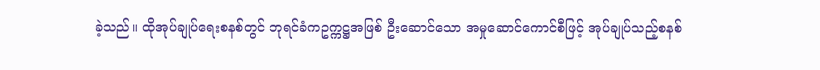ခဲ့သည်။ ထိုအုပ်ချုပ်ရေးစနစ်တွင် ဘုရင်ခံကဥက္ကဋ္ဌအဖြစ် ဦးဆောင်သော အမှုဆောင်ကောင်စီဖြင့် အုပ်ချုပ်သည့်စနစ်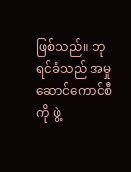ဖြစ်သည်။ ဘုရင်ခံသည် အမှုဆောင်ကောင်စီကို ဖွဲ့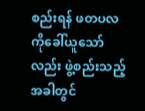စည်းရန် ဖတပလကိုခေါ်ယူသော်လည်း ဖွဲ့စည်းသည့်အခါတွင်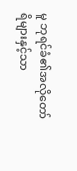မူ ဘုရင်ခံ၏အလိုတော်ရိများနှင့်သာ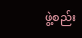ဖွဲ့စည်း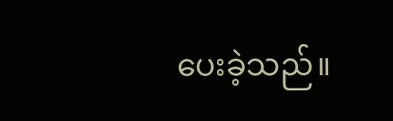ပေးခဲ့သည်။